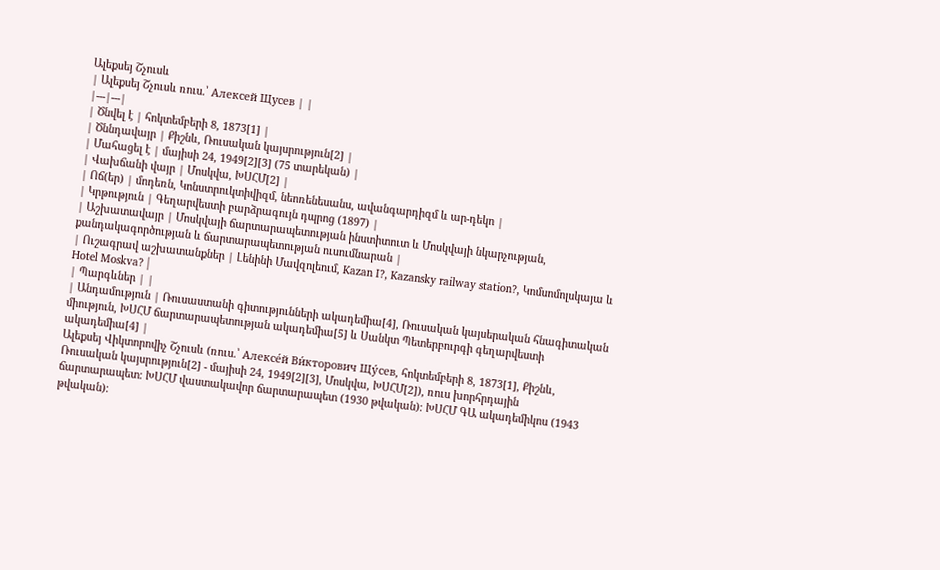Ալեքսեյ Շչուսև
| Ալեքսեյ Շչուսև ռուս.՝ Алексей Щусев | |
|---|---|
| Ծնվել է | հոկտեմբերի 8, 1873[1] |
| Ծննդավայր | Քիշնև, Ռուսական կայսրություն[2] |
| Մահացել է | մայիսի 24, 1949[2][3] (75 տարեկան) |
| Վախճանի վայր | Մոսկվա, ԽՍՀՄ[2] |
| Ոճ(եր) | մոդեռն, Կոնստրուկտիվիզմ, նեոռենեսանս, ավանգարդիզմ և ար-դեկո |
| Կրթություն | Գեղարվեստի բարձրագույն դպրոց (1897) |
| Աշխատավայր | Մոսկվայի ճարտարապետության ինստիտուտ և Մոսկվայի նկարչության, քանդակագործության և ճարտարապետության ուսումնարան |
| Ուշագրավ աշխատանքներ | Լենինի Մավզոլեում, Kazan I?, Kazansky railway station?, Կոմսոմոլսկայա և Hotel Moskva? |
| Պարգևներ | |
| Անդամություն | Ռուսաստանի գիտությունների ակադեմիա[4], Ռուսական կայսերական հնագիտական միություն, ԽՍՀՄ ճարտարապետության ակադեմիա[5] և Սանկտ Պետերբուրգի գեղարվեստի ակադեմիա[4] |
Ալեքսեյ Վիկտորովիչ Շչուսև (ռուս.՝ Алексе́й Ви́кторович Щу́сев, հոկտեմբերի 8, 1873[1], Քիշնև, Ռուսական կայսրություն[2] - մայիսի 24, 1949[2][3], Մոսկվա, ԽՍՀՄ[2]), ռուս խորհրդային ճարտարապետ։ ԽՍՀՄ վաստակավոր ճարտարապետ (1930 թվական)։ ԽՍՀՄ ԳԱ ակադեմիկոս (1943 թվական)։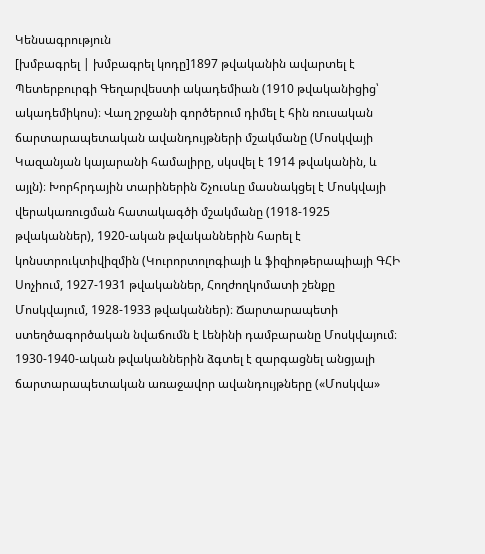Կենսագրություն
[խմբագրել | խմբագրել կոդը]1897 թվականին ավարտել է Պետերբուրգի Գեղարվեստի ակադեմիան (1910 թվականիցից՝ ակադեմիկոս)։ Վաղ շրջանի գործերում դիմել է հին ռուսական ճարտարապետական ավանդույթների մշակմանը (Մոսկվայի Կազանյան կայարանի համալիրը, սկսվել է 1914 թվականին, և այլն)։ Խորհրդային տարիներին Շչուսևը մասնակցել է Մոսկվայի վերակառուցման հատակագծի մշակմանը (1918-1925 թվականներ), 1920-ական թվականներին հարել է կոնստրուկտիվիզմին (Կուրորտոլոգիայի և ֆիզիոթերապիայի ԳՀԻ Սոչիում, 1927-1931 թվականներ, Հողժողկոմատի շենքը Մոսկվայում, 1928-1933 թվականներ)։ Ճարտարապետի ստեղծագործական նվաճումն է Լենինի դամբարանը Մոսկվայում։ 1930-1940-ական թվականներին ձգտել է զարգացնել անցյալի ճարտարապետական առաջավոր ավանդույթները («Մոսկվա»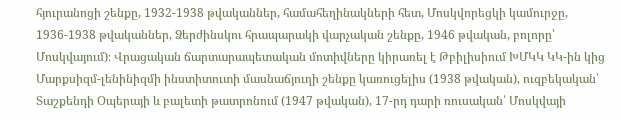հյուրանոցի շենքը, 1932-1938 թվականներ, համահեղինակների հետ, Մոսկվորեցկի կամուրջը, 1936-1938 թվականներ, Ձերժինսկու հրապարակի վարչական շենքը, 1946 թվական, բոլորը՝ Մոսկվայում)։ Վրացական ճարտարապետական մոտիվները կիրառել է Թբիլիսիում ԽՄԿԿ ԿԿ-ին կից Մարքսիզմ-լենինիզմի ինստիտուտի մասնաճյուղի շենքը կառուցելիս (1938 թվական), ուզբեկական՝ Տաշքենդի Օպերայի և բալետի թատրոնում (1947 թվական), 17-րդ դարի ռուսական՝ Մոսկվայի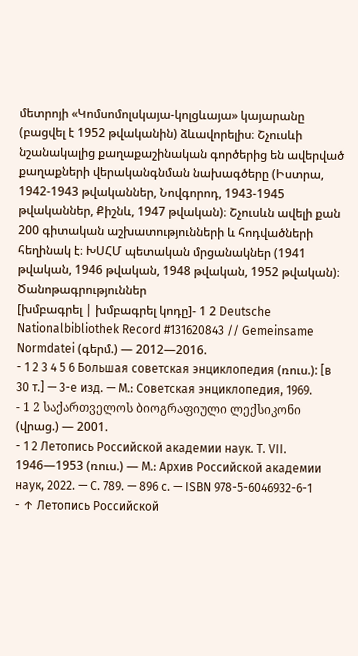մետրոյի «Կոմսոմոլսկայա-կոլցևայա» կայարանը (բացվել է 1952 թվականին) ձևավորելիս։ Շչուսևի նշանակալից քաղաքաշինական գործերից են ավերված քաղաքների վերականգնման նախագծերը (Իստրա, 1942-1943 թվականներ, Նովգորոդ, 1943-1945 թվականներ, Քիշնև, 1947 թվական)։ Շչուսևն ավելի քան 200 գիտական աշխատությունների և հոդվածների հեղինակ է։ ԽՍՀՄ պետական մրցանակներ (1941 թվական, 1946 թվական, 1948 թվական, 1952 թվական)։
Ծանոթագրություններ
[խմբագրել | խմբագրել կոդը]- 1 2 Deutsche Nationalbibliothek Record #131620843 // Gemeinsame Normdatei (գերմ.) — 2012—2016.
- 1 2 3 4 5 6 Большая советская энциклопедия (ռուս.): [в 30 т.] — 3-е изд. — М.: Советская энциклопедия, 1969.
- 1 2 საქართველოს ბიოგრაფიული ლექსიკონი (վրաց.) — 2001.
- 1 2 Летопись Российской академии наук. Т. VII. 1946—1953 (ռուս.) — М.: Архив Российской академии наук, 2022. — С. 789. — 896 с. — ISBN 978-5-6046932-6-1
- ↑ Летопись Российской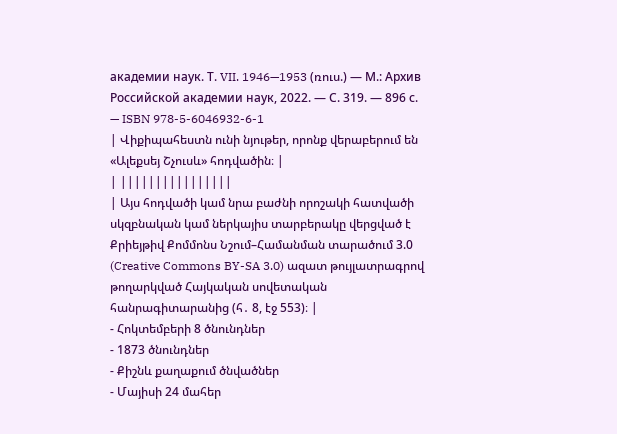академии наук. Т. VII. 1946—1953 (ռուս.) — М.: Архив Российской академии наук, 2022. — С. 319. — 896 с. — ISBN 978-5-6046932-6-1
| Վիքիպահեստն ունի նյութեր, որոնք վերաբերում են «Ալեքսեյ Շչուսև» հոդվածին։ |
| ||||||||||||||||
| Այս հոդվածի կամ նրա բաժնի որոշակի հատվածի սկզբնական կամ ներկայիս տարբերակը վերցված է Քրիեյթիվ Քոմմոնս Նշում–Համանման տարածում 3.0 (Creative Commons BY-SA 3.0) ազատ թույլատրագրով թողարկված Հայկական սովետական հանրագիտարանից (հ․ 8, էջ 553)։ |
- Հոկտեմբերի 8 ծնունդներ
- 1873 ծնունդներ
- Քիշնև քաղաքում ծնվածներ
- Մայիսի 24 մահեր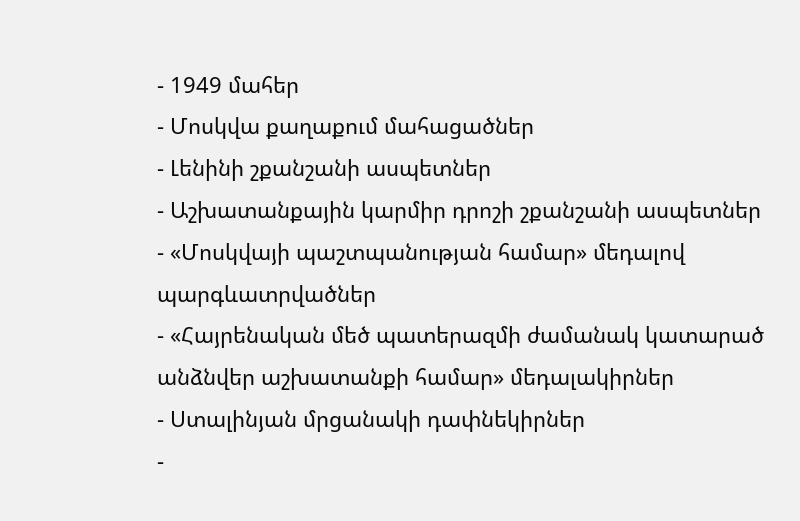- 1949 մահեր
- Մոսկվա քաղաքում մահացածներ
- Լենինի շքանշանի ասպետներ
- Աշխատանքային կարմիր դրոշի շքանշանի ասպետներ
- «Մոսկվայի պաշտպանության համար» մեդալով պարգևատրվածներ
- «Հայրենական մեծ պատերազմի ժամանակ կատարած անձնվեր աշխատանքի համար» մեդալակիրներ
- Ստալինյան մրցանակի դափնեկիրներ
-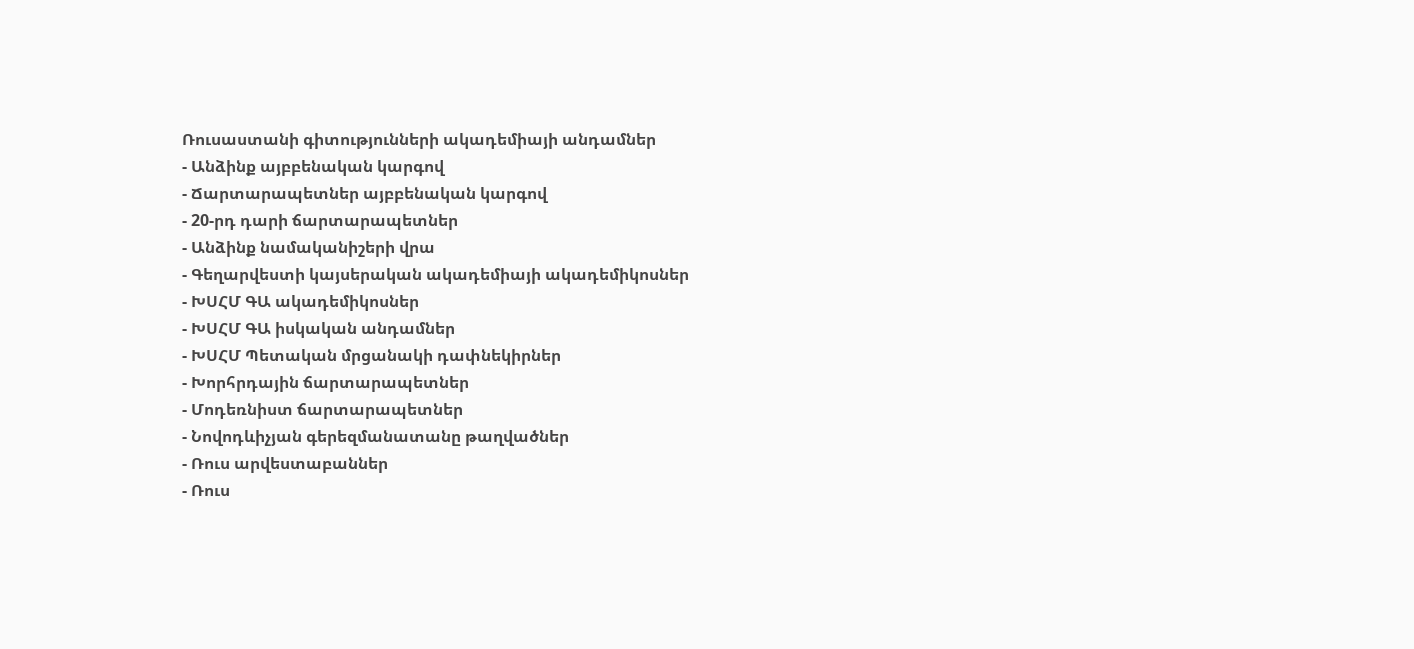Ռուսաստանի գիտությունների ակադեմիայի անդամներ
- Անձինք այբբենական կարգով
- Ճարտարապետներ այբբենական կարգով
- 20-րդ դարի ճարտարապետներ
- Անձինք նամականիշերի վրա
- Գեղարվեստի կայսերական ակադեմիայի ակադեմիկոսներ
- ԽՍՀՄ ԳԱ ակադեմիկոսներ
- ԽՍՀՄ ԳԱ իսկական անդամներ
- ԽՍՀՄ Պետական մրցանակի դափնեկիրներ
- Խորհրդային ճարտարապետներ
- Մոդեռնիստ ճարտարապետներ
- Նովոդևիչյան գերեզմանատանը թաղվածներ
- Ռուս արվեստաբաններ
- Ռուս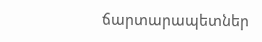ճարտարապետներ